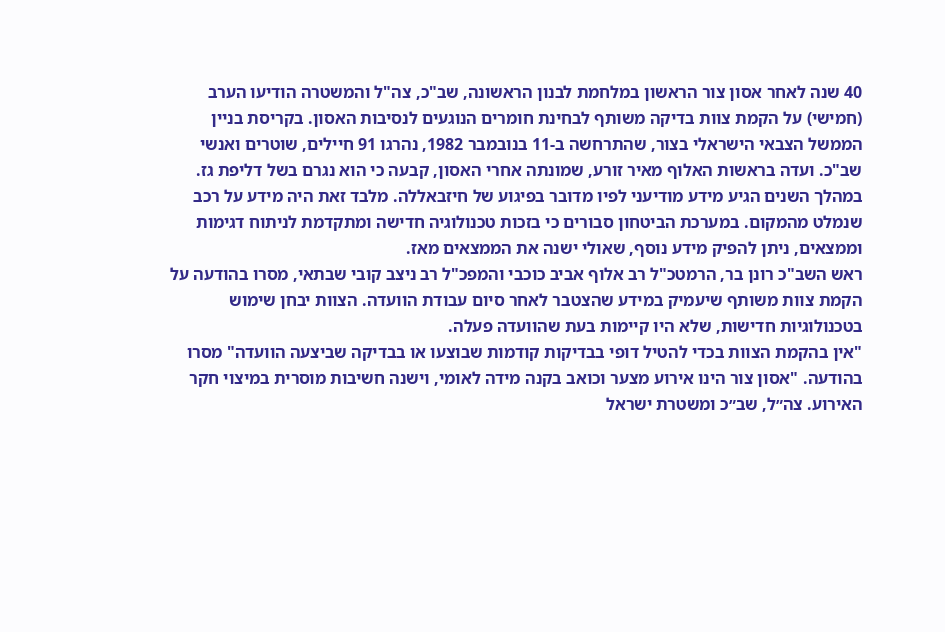40 שנה לאחר אסון צור הראשון במלחמת לבנון הראשונה, שב"כ, צה"ל והמשטרה הודיעו הערב (חמישי) על הקמת צוות בדיקה משותף לבחינת חומרים הנוגעים לנסיבות האסון. בקריסת בניין הממשל הצבאי הישראלי בצור, שהתרחשה ב-11 בנובמבר 1982, נהרגו 91 חיילים, שוטרים ואנשי שב"כ. ועדה בראשות האלוף מאיר זורע, שמונתה אחרי האסון, קבעה כי הוא נגרם בשל דליפת גז.
במהלך השנים הגיע מידע מודיעני לפיו מדובר בפיגוע של חיזבאללה. מלבד זאת היה מידע על רכב שנמלט מהמקום. במערכת הביטחון סבורים כי בזכות טכנולוגיה חדישה ומתקדמת לניתוח דגימות וממצאים, ניתן להפיק מידע נוסף, שאולי ישנה את הממצאים מאז.
ראש השב"כ רונן בר, הרמטכ"ל רב אלוף אביב כוכבי והמפכ"ל רב ניצב קובי שבתאי, מסרו בהודעה על הקמת צוות משותף שיעמיק במידע שהצטבר לאחר סיום עבודת הוועדה. הצוות יבחן שימוש בטכנולוגיות חדישות, שלא היו קיימות בעת שהוועדה פעלה.
"אין בהקמת הצוות בכדי להטיל דופי בבדיקות קודמות שבוצעו או בבדיקה שביצעה הוועדה" מסרו בהודעה. "אסון צור הינו אירוע מצער וכואב בקנה מידה לאומי, וישנה חשיבות מוסרית במיצוי חקר האירוע. צה״ל, שב״כ ומשטרת ישראל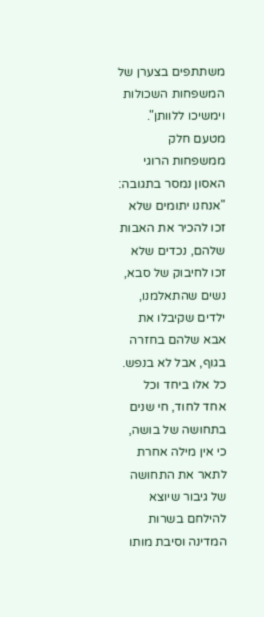משתתפים בצערן של המשפחות השכולות וימשיכו ללוותן".
מטעם חלק ממשפחות הרוגי האסון נמסר בתגובה: "אנחנו יתומים שלא זכו להכיר את האבות שלהם, נכדים שלא זכו לחיבוק של סבא, נשים שהתאלמנו, ילדים שקיבלו את אבא שלהם בחזרה בגוף, אבל לא בנפש. כל אלו ביחד וכל אחד לחוד, חי שנים בתחושה של בושה, כי אין מילה אחרת לתאר את התחושה של גיבור שיוצא להילחם בשרות המדינה וסיבת מותו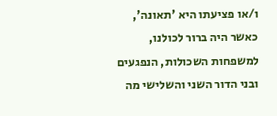ו/או פציעתו היא 'תאונה', כאשר היה ברור לכולנו, למשפחות השכולות, הנפגעים ובני הדור השני והשלישי מה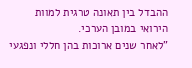ההבדל בין תאונה טרגית למוות הירואי במובן הערכי.
"לאחר שנים ארוכות בהן חללי ונפגעי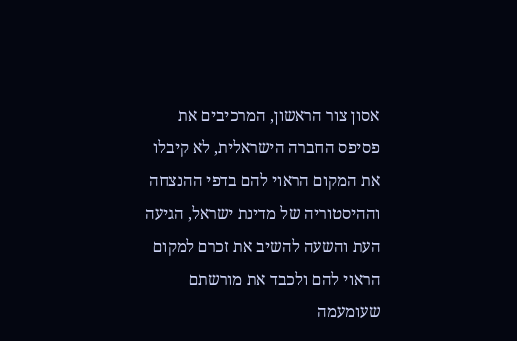אסון צור הראשון, המרכיבים את פסיפס החברה הישראלית, לא קיבלו את המקום הראוי להם בדפי ההנצחה וההיסטוריה של מדינת ישראל, הגיעה העת והשעה להשיב את זכרם למקום הראוי להם ולכבד את מורשתם שעומעמה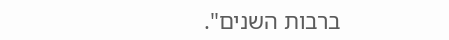ברבות השנים".